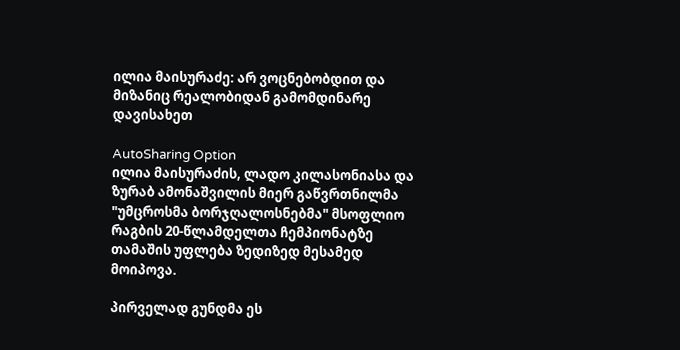ილია მაისურაძე: არ ვოცნებობდით და მიზანიც რეალობიდან გამომდინარე დავისახეთ

AutoSharing Option
ილია მაისურაძის, ლადო კილასონიასა და ზურაბ ამონაშვილის მიერ გაწვრთნილმა "უმცროსმა ბორჯღალოსნებმა" მსოფლიო რაგბის 20-წლამდელთა ჩემპიონატზე თამაშის უფლება ზედიზედ მესამედ მოიპოვა.

პირველად გუნდმა ეს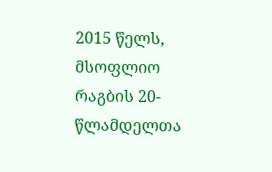2015 წელს, მსოფლიო რაგბის 20-წლამდელთა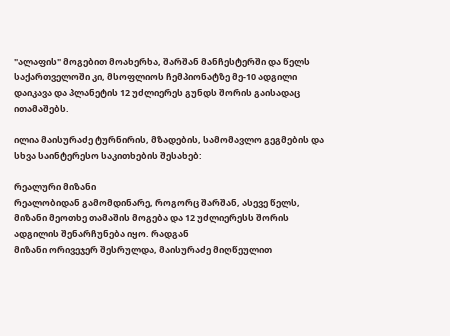"ალაფის" მოგებით მოახერხა, შარშან მანჩესტერში და წელს საქართველოში კი, მსოფლიოს ჩემპიონატზე მე-10 ადგილი დაიკავა და პლანეტის 12 უძლიერეს გუნდს შორის გაისადაც ითამაშებს.

ილია მაისურაძე ტურნირის, მზადების, სამომავლო გეგმების და სხვა საინტერესო საკითხების შესახებ:

რეალური მიზანი
რეალობიდან გამომდინარე, როგორც შარშან, ასევე წელს, მიზანი მეოთხე თამაშის მოგება და 12 უძლიერესს შორის ადგილის შენარჩუნება იყო. რადგან
მიზანი ორივეჯერ შესრულდა, მაისურაძე მიღწეულით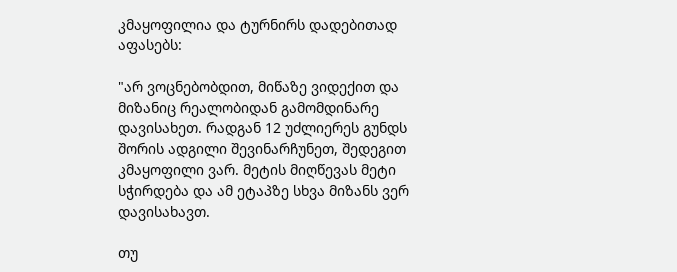კმაყოფილია და ტურნირს დადებითად აფასებს:

"არ ვოცნებობდით, მიწაზე ვიდექით და მიზანიც რეალობიდან გამომდინარე დავისახეთ. რადგან 12 უძლიერეს გუნდს შორის ადგილი შევინარჩუნეთ, შედეგით კმაყოფილი ვარ. მეტის მიღწევას მეტი სჭირდება და ამ ეტაპზე სხვა მიზანს ვერ დავისახავთ.

თუ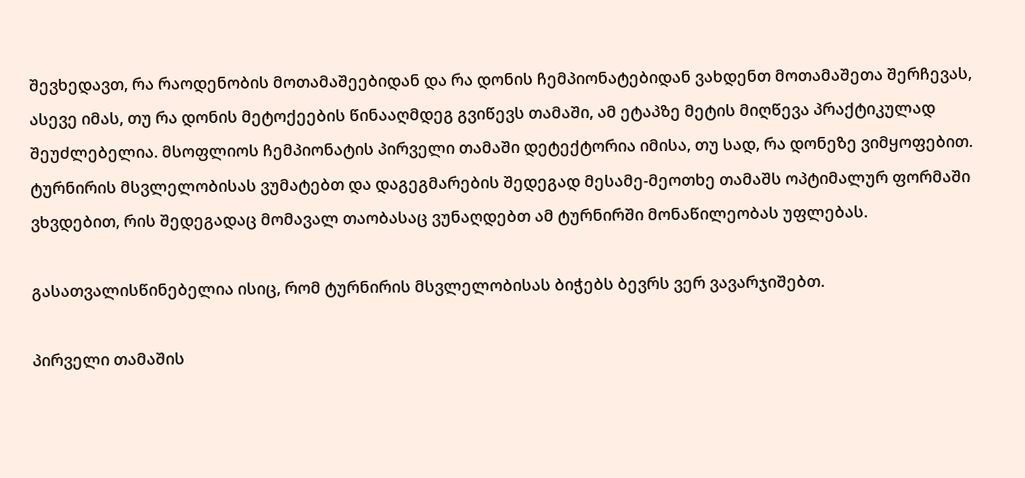შევხედავთ, რა რაოდენობის მოთამაშეებიდან და რა დონის ჩემპიონატებიდან ვახდენთ მოთამაშეთა შერჩევას, ასევე იმას, თუ რა დონის მეტოქეების წინააღმდეგ გვიწევს თამაში, ამ ეტაპზე მეტის მიღწევა პრაქტიკულად შეუძლებელია. მსოფლიოს ჩემპიონატის პირველი თამაში დეტექტორია იმისა, თუ სად, რა დონეზე ვიმყოფებით. ტურნირის მსვლელობისას ვუმატებთ და დაგეგმარების შედეგად მესამე-მეოთხე თამაშს ოპტიმალურ ფორმაში ვხვდებით, რის შედეგადაც მომავალ თაობასაც ვუნაღდებთ ამ ტურნირში მონაწილეობას უფლებას.

გასათვალისწინებელია ისიც, რომ ტურნირის მსვლელობისას ბიჭებს ბევრს ვერ ვავარჯიშებთ.

პირველი თამაშის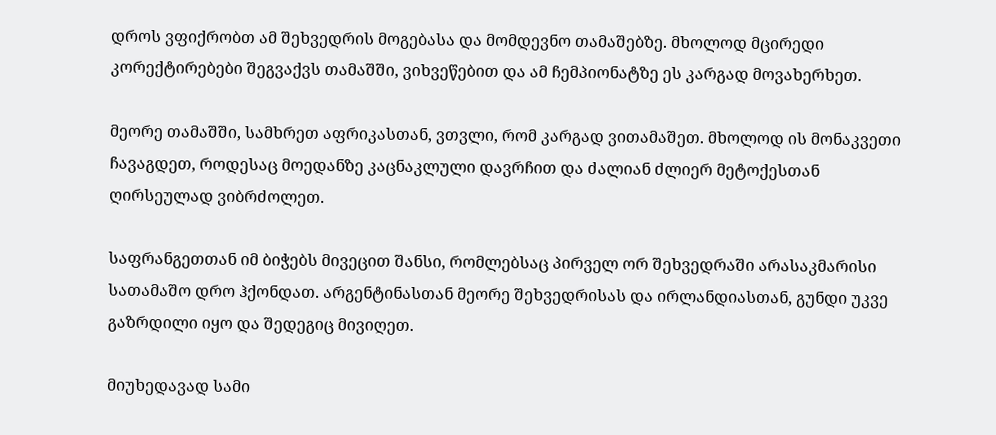დროს ვფიქრობთ ამ შეხვედრის მოგებასა და მომდევნო თამაშებზე. მხოლოდ მცირედი კორექტირებები შეგვაქვს თამაშში, ვიხვეწებით და ამ ჩემპიონატზე ეს კარგად მოვახერხეთ.

მეორე თამაშში, სამხრეთ აფრიკასთან, ვთვლი, რომ კარგად ვითამაშეთ. მხოლოდ ის მონაკვეთი ჩავაგდეთ, როდესაც მოედანზე კაცნაკლული დავრჩით და ძალიან ძლიერ მეტოქესთან ღირსეულად ვიბრძოლეთ.

საფრანგეთთან იმ ბიჭებს მივეცით შანსი, რომლებსაც პირველ ორ შეხვედრაში არასაკმარისი სათამაშო დრო ჰქონდათ. არგენტინასთან მეორე შეხვედრისას და ირლანდიასთან, გუნდი უკვე გაზრდილი იყო და შედეგიც მივიღეთ.

მიუხედავად სამი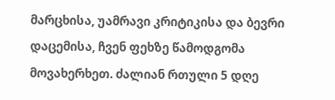მარცხისა, უამრავი კრიტიკისა და ბევრი დაცემისა, ჩვენ ფეხზე წამოდგომა მოვახერხეთ. ძალიან რთული 5 დღე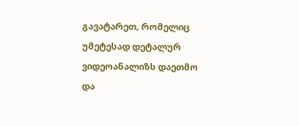გავატარეთ, რომელიც უმეტესად დეტალურ ვიდეოანალიზს დაეთმო და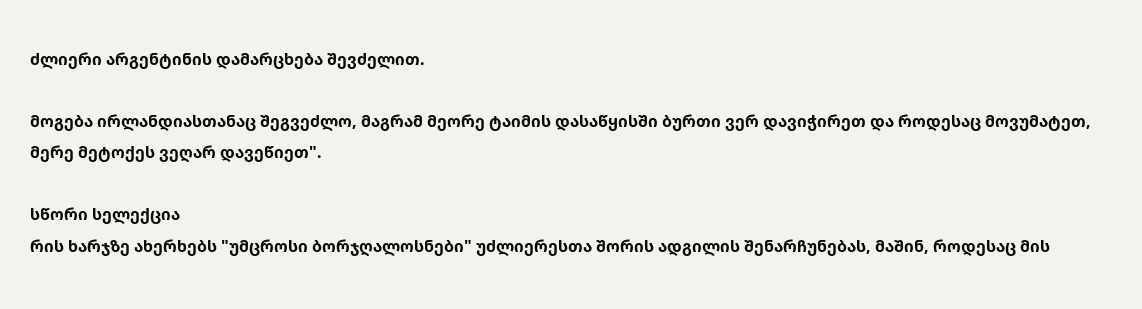ძლიერი არგენტინის დამარცხება შევძელით.

მოგება ირლანდიასთანაც შეგვეძლო, მაგრამ მეორე ტაიმის დასაწყისში ბურთი ვერ დავიჭირეთ და როდესაც მოვუმატეთ, მერე მეტოქეს ვეღარ დავეწიეთ".

სწორი სელექცია
რის ხარჯზე ახერხებს "უმცროსი ბორჯღალოსნები" უძლიერესთა შორის ადგილის შენარჩუნებას, მაშინ, როდესაც მის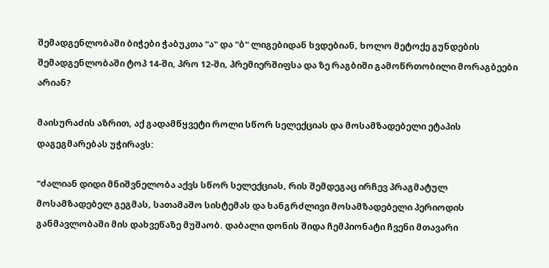შემადგენლობაში ბიჭები ჭაბუკთა "ა" და "ბ" ლიგებიდან ხვდებიან, ხოლო მეტოქე გუნდების შემადგენლობაში ტოპ 14-ში, პრო 12-ში, პრემიერშიფსა და ზე რაგბიში გამოწრთობილი მორაგბეები არიან?

მაისურაძის აზრით, აქ გადამწყვეტი როლი სწორ სელექციას და მოსამზადებელი ეტაპის დაგეგმარებას უჭირავს:

"ძალიან დიდი მნიშვნელობა აქვს სწორ სელექციას, რის შემდეგაც ირჩევ პრაგმატულ მოსამზადებელ გეგმას, სათამაშო სისტემას და ხანგრძლივი მოსამზადებელი პერიოდის განმავლობაში მის დახვეწაზე მუშაობ. დაბალი დონის შიდა ჩემპიონატი ჩვენი მთავარი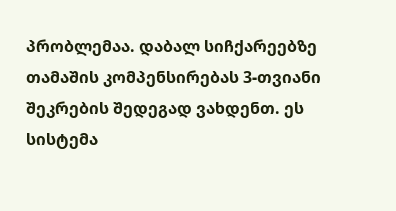პრობლემაა. დაბალ სიჩქარეებზე თამაშის კომპენსირებას 3-თვიანი შეკრების შედეგად ვახდენთ. ეს სისტემა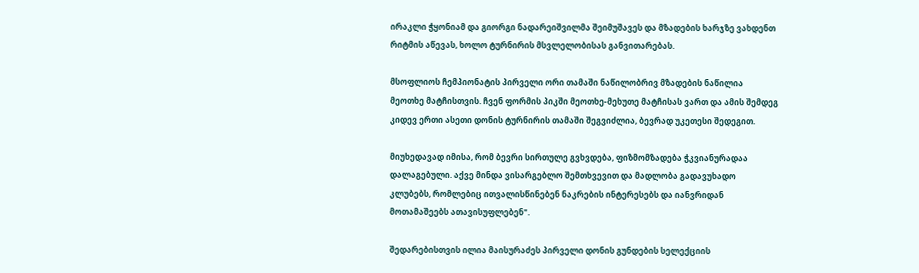ირაკლი ჭყონიამ და გიორგი ნადარეიშვილმა შეიმუშავეს და მზადების ხარჯზე ვახდენთ რიტმის აწევას, ხოლო ტურნირის მსვლელობისას განვითარებას.

მსოფლიოს ჩემპიონატის პირველი ორი თამაში ნაწილობრივ მზადების ნაწილია მეოთხე მატჩისთვის. ჩვენ ფორმის პიკში მეოთხე-მეხუთე მატჩისას ვართ და ამის შემდეგ კიდევ ერთი ასეთი დონის ტურნირის თამაში შეგვიძლია, ბევრად უკეთესი შედეგით.

მიუხედავად იმისა, რომ ბევრი სირთულე გვხვდება, ფიზმომზადება ჭკვიანურადაა დალაგებული. აქვე მინდა ვისარგებლო შემთხვევით და მადლობა გადავუხადო კლუბებს, რომლებიც ითვალისწინებენ ნაკრების ინტერესებს და იანვრიდან მოთამაშეებს ათავისუფლებენ".

შედარებისთვის ილია მაისურაძეს პირველი დონის გუნდების სელექციის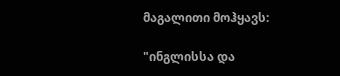მაგალითი მოჰყავს:

"ინგლისსა და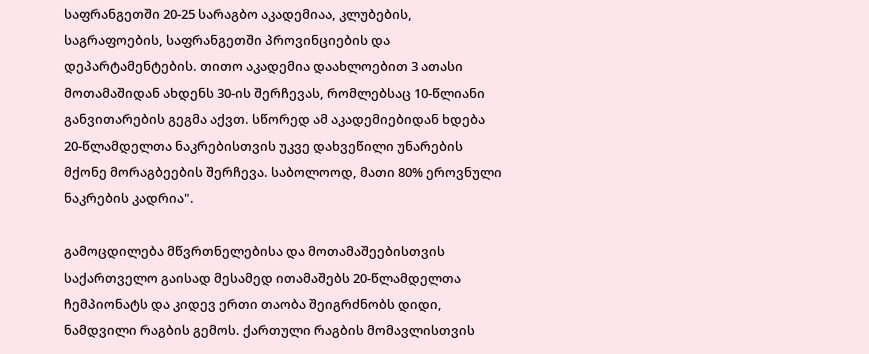საფრანგეთში 20-25 სარაგბო აკადემიაა, კლუბების, საგრაფოების, საფრანგეთში პროვინციების და დეპარტამენტების. თითო აკადემია დაახლოებით 3 ათასი მოთამაშიდან ახდენს 30-ის შერჩევას, რომლებსაც 10-წლიანი განვითარების გეგმა აქვთ. სწორედ ამ აკადემიებიდან ხდება 20-წლამდელთა ნაკრებისთვის უკვე დახვეწილი უნარების მქონე მორაგბეების შერჩევა. საბოლოოდ, მათი 80% ეროვნული ნაკრების კადრია".

გამოცდილება მწვრთნელებისა და მოთამაშეებისთვის
საქართველო გაისად მესამედ ითამაშებს 20-წლამდელთა ჩემპიონატს და კიდევ ერთი თაობა შეიგრძნობს დიდი, ნამდვილი რაგბის გემოს. ქართული რაგბის მომავლისთვის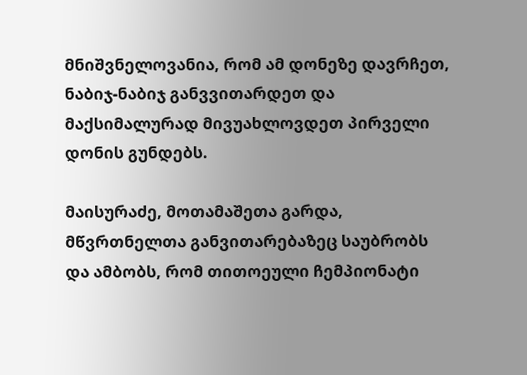მნიშვნელოვანია, რომ ამ დონეზე დავრჩეთ, ნაბიჯ-ნაბიჯ განვვითარდეთ და მაქსიმალურად მივუახლოვდეთ პირველი დონის გუნდებს.

მაისურაძე, მოთამაშეთა გარდა, მწვრთნელთა განვითარებაზეც საუბრობს და ამბობს, რომ თითოეული ჩემპიონატი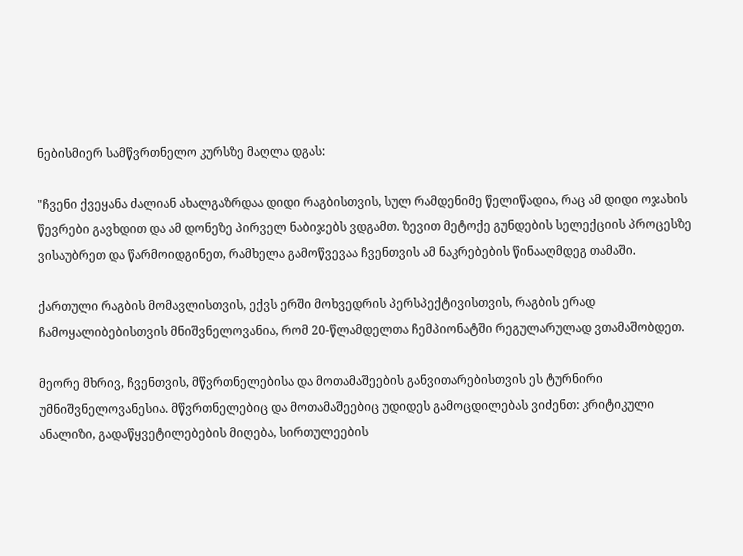ნებისმიერ სამწვრთნელო კურსზე მაღლა დგას:

"ჩვენი ქვეყანა ძალიან ახალგაზრდაა დიდი რაგბისთვის, სულ რამდენიმე წელიწადია, რაც ამ დიდი ოჯახის წევრები გავხდით და ამ დონეზე პირველ ნაბიჯებს ვდგამთ. ზევით მეტოქე გუნდების სელექციის პროცესზე ვისაუბრეთ და წარმოიდგინეთ, რამხელა გამოწვევაა ჩვენთვის ამ ნაკრებების წინააღმდეგ თამაში.

ქართული რაგბის მომავლისთვის, ექვს ერში მოხვედრის პერსპექტივისთვის, რაგბის ერად ჩამოყალიბებისთვის მნიშვნელოვანია, რომ 20-წლამდელთა ჩემპიონატში რეგულარულად ვთამაშობდეთ.

მეორე მხრივ, ჩვენთვის, მწვრთნელებისა და მოთამაშეების განვითარებისთვის ეს ტურნირი უმნიშვნელოვანესია. მწვრთნელებიც და მოთამაშეებიც უდიდეს გამოცდილებას ვიძენთ: კრიტიკული ანალიზი, გადაწყვეტილებების მიღება, სირთულეების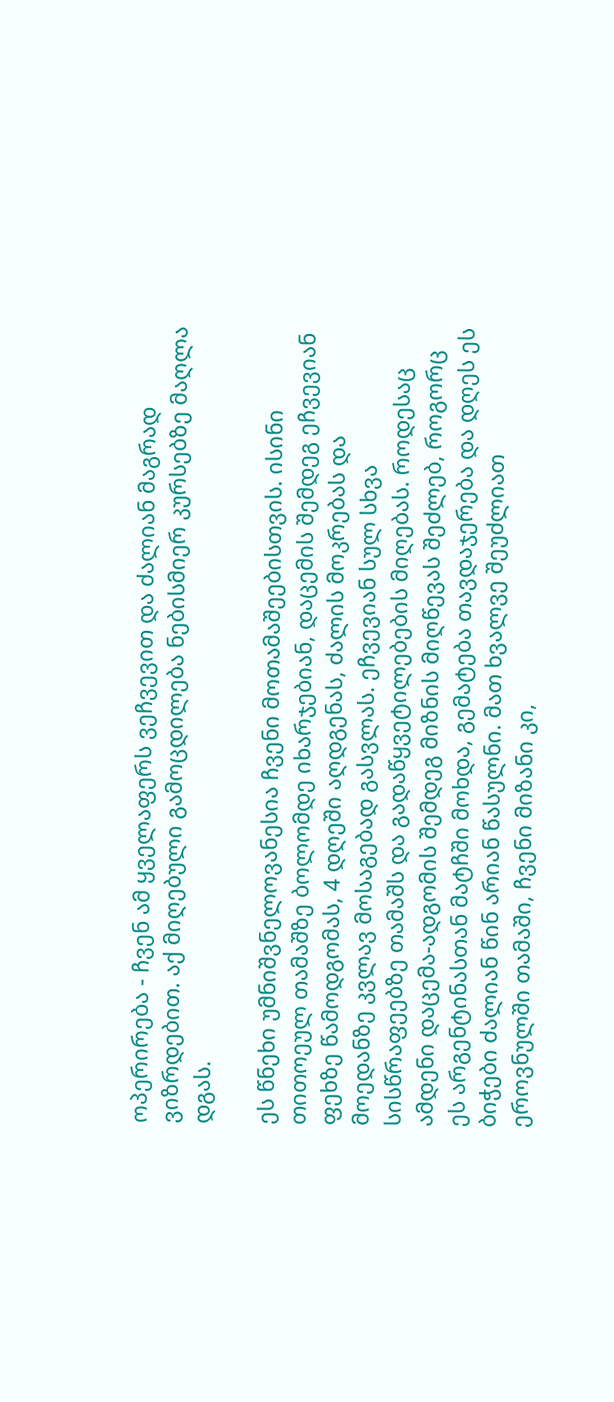ოპერირება - ჩვენ ამ ყველაფერს ვეჩვევით და ძალიან მაგრად ვიზრდებით. აქ მიღებული გამოცდილება ნებისმიერ კურსებზე მაღლა დგას.

ეს წნეხი უმნიშვნელოვანესია ჩვენი მოთამაშეებისთვის. ისინი თითოეულ თამაშზე ბოლომდე იხარჯებიან, დაცემის შემდეგ ეჩვევიან ფეხზე წამოდგომას, 4 დღეში აღდგენას, ძალის მოკრებას და მოედანზე კვლავ მოსაგებად გასვლას. ეჩვევიან სულ სხვა სისწრაფეებზე თამაშს და გადაწყვეტილებების მიღებას. როდესაც ამდენი დაცემა-ადგომის შემდეგ მიზნის მიღწევას შეძლებ, როგორც ეს არგენტინასთან მატჩში მოხდა, გემატება თავდაჯერება და დღეს ეს ბიჭები ძალიან წინ არიან წასულნი. მათ ხვალვე შეუძლიათ ეროვნულში თამაში, ჩვენი მიზანი კი,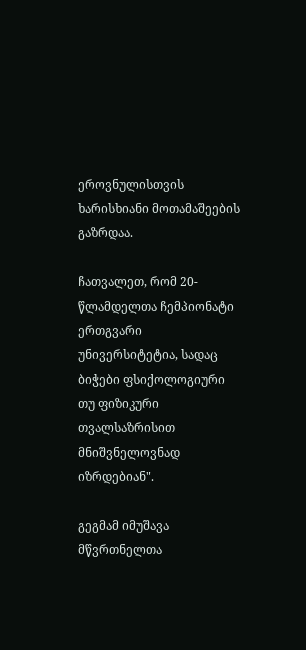ეროვნულისთვის ხარისხიანი მოთამაშეების გაზრდაა.

ჩათვალეთ, რომ 20-წლამდელთა ჩემპიონატი ერთგვარი უნივერსიტეტია, სადაც ბიჭები ფსიქოლოგიური თუ ფიზიკური თვალსაზრისით მნიშვნელოვნად იზრდებიან".

გეგმამ იმუშავა
მწვრთნელთა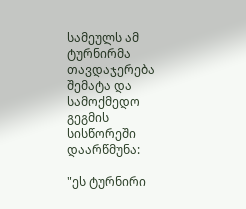სამეულს ამ ტურნირმა თავდაჯერება შემატა და სამოქმედო გეგმის სისწორეში დაარწმუნა:

"ეს ტურნირი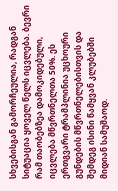სხვებისგან გამორჩეულია, რადგან სიტუაცია ყოველ წელს იცვლება. ბევრი რამ თაობებზეა დამოკიდებული, იცვლება მწვრთნელთა 50%. ეს ერთგვარი ტრამპლინია უცხოური გუნდების მწვრთნელებისთვის და შემდეგ ისინი წამყვან კლუბებში მიდიან სამუშაოდ.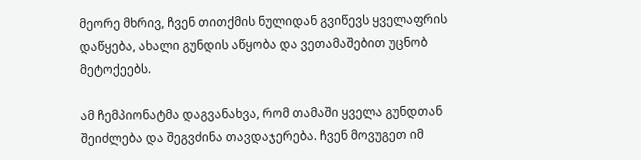მეორე მხრივ, ჩვენ თითქმის ნულიდან გვიწევს ყველაფრის დაწყება, ახალი გუნდის აწყობა და ვეთამაშებით უცნობ მეტოქეებს.

ამ ჩემპიონატმა დაგვანახვა, რომ თამაში ყველა გუნდთან შეიძლება და შეგვძინა თავდაჯერება. ჩვენ მოვუგეთ იმ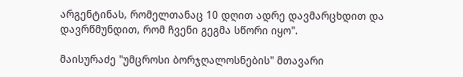არგენტინას, რომელთანაც 10 დღით ადრე დავმარცხდით და დავრწმუნდით, რომ ჩვენი გეგმა სწორი იყო".

მაისურაძე "უმცროსი ბორჯღალოსნების" მთავარი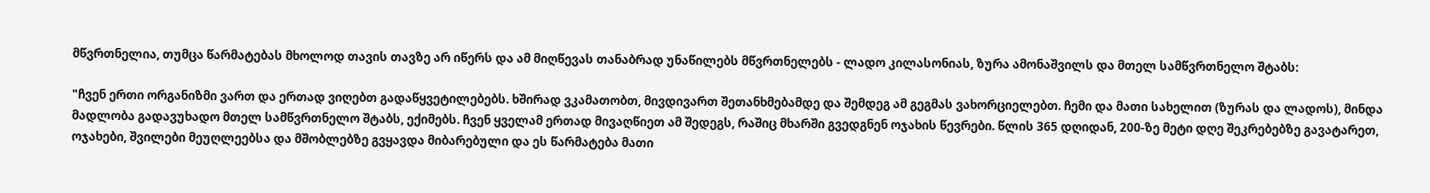მწვრთნელია, თუმცა წარმატებას მხოლოდ თავის თავზე არ იწერს და ამ მიღწევას თანაბრად უნაწილებს მწვრთნელებს - ლადო კილასონიას, ზურა ამონაშვილს და მთელ სამწვრთნელო შტაბს:

"ჩვენ ერთი ორგანიზმი ვართ და ერთად ვიღებთ გადაწყვეტილებებს. ხშირად ვკამათობთ, მივდივართ შეთანხმებამდე და შემდეგ ამ გეგმას ვახორციელებთ. ჩემი და მათი სახელით (ზურას და ლადოს), მინდა მადლობა გადავუხადო მთელ სამწვრთნელო შტაბს, ექიმებს. ჩვენ ყველამ ერთად მივაღწიეთ ამ შედეგს, რაშიც მხარში გვედგნენ ოჯახის წევრები. წლის 365 დღიდან, 200-ზე მეტი დღე შეკრებებზე გავატარეთ, ოჯახები, შვილები მეუღლეებსა და მშობლებზე გვყავდა მიბარებული და ეს წარმატება მათი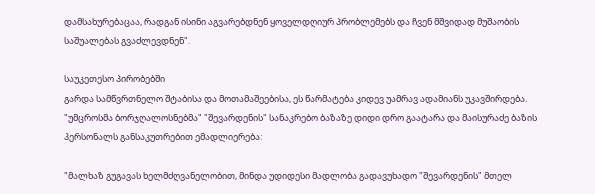დამსახურებაცაა, რადგან ისინი აგვარებდნენ ყოველდღიურ პრობლემებს და ჩვენ მშვიდად მუშაობის საშუალებას გვაძლევდნენ".

საუკეთესო პირობებში
გარდა სამწვრთნელო შტაბისა და მოთამაშეებისა, ეს წარმატება კიდევ უამრავ ადამიანს უკავშირდება. "უმცროსმა ბორჯღალოსნებმა" "შევარდენის" სანაკრებო ბაზაზე დიდი დრო გაატარა და მაისურაძე ბაზის პერსონალს განსაკუთრებით ემადლიერება:

"მალხაზ გუგავას ხელმძღვანელობით, მინდა უდიდესი მადლობა გადავუხადო "შევარდენის" მთელ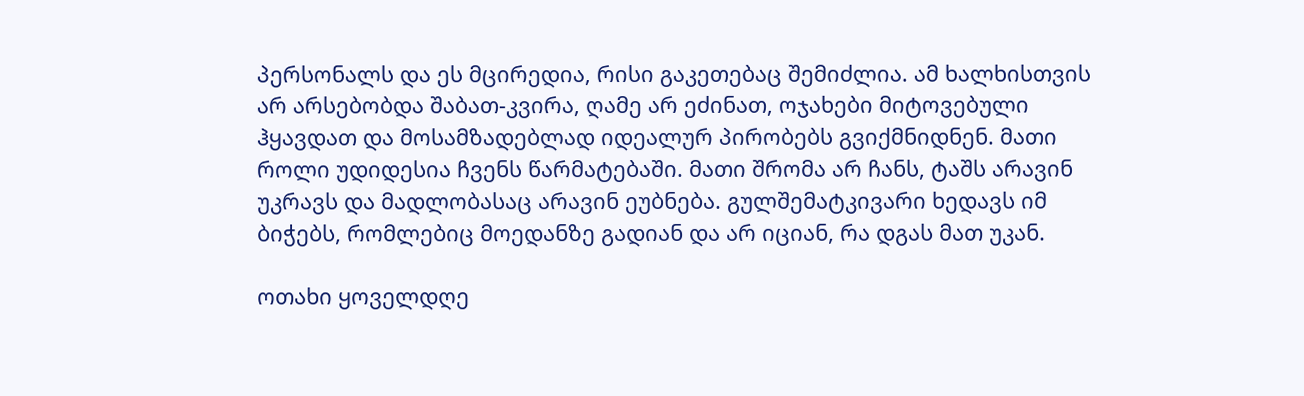პერსონალს და ეს მცირედია, რისი გაკეთებაც შემიძლია. ამ ხალხისთვის არ არსებობდა შაბათ-კვირა, ღამე არ ეძინათ, ოჯახები მიტოვებული ჰყავდათ და მოსამზადებლად იდეალურ პირობებს გვიქმნიდნენ. მათი როლი უდიდესია ჩვენს წარმატებაში. მათი შრომა არ ჩანს, ტაშს არავინ უკრავს და მადლობასაც არავინ ეუბნება. გულშემატკივარი ხედავს იმ ბიჭებს, რომლებიც მოედანზე გადიან და არ იციან, რა დგას მათ უკან.

ოთახი ყოველდღე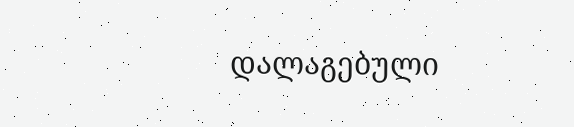დალაგებული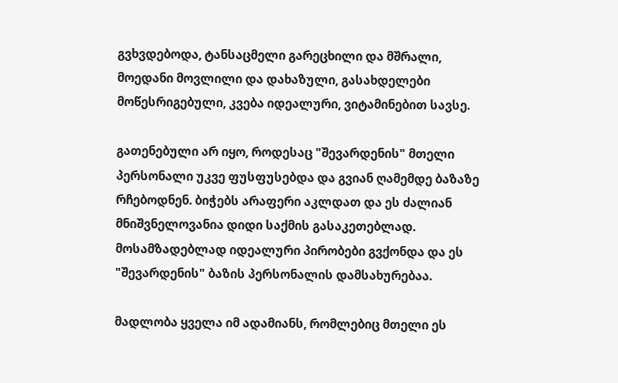გვხვდებოდა, ტანსაცმელი გარეცხილი და მშრალი, მოედანი მოვლილი და დახაზული, გასახდელები მოწესრიგებული, კვება იდეალური, ვიტამინებით სავსე.

გათენებული არ იყო, როდესაც "შევარდენის" მთელი პერსონალი უკვე ფუსფუსებდა და გვიან ღამემდე ბაზაზე რჩებოდნენ. ბიჭებს არაფერი აკლდათ და ეს ძალიან მნიშვნელოვანია დიდი საქმის გასაკეთებლად. მოსამზადებლად იდეალური პირობები გვქონდა და ეს "შევარდენის" ბაზის პერსონალის დამსახურებაა.

მადლობა ყველა იმ ადამიანს, რომლებიც მთელი ეს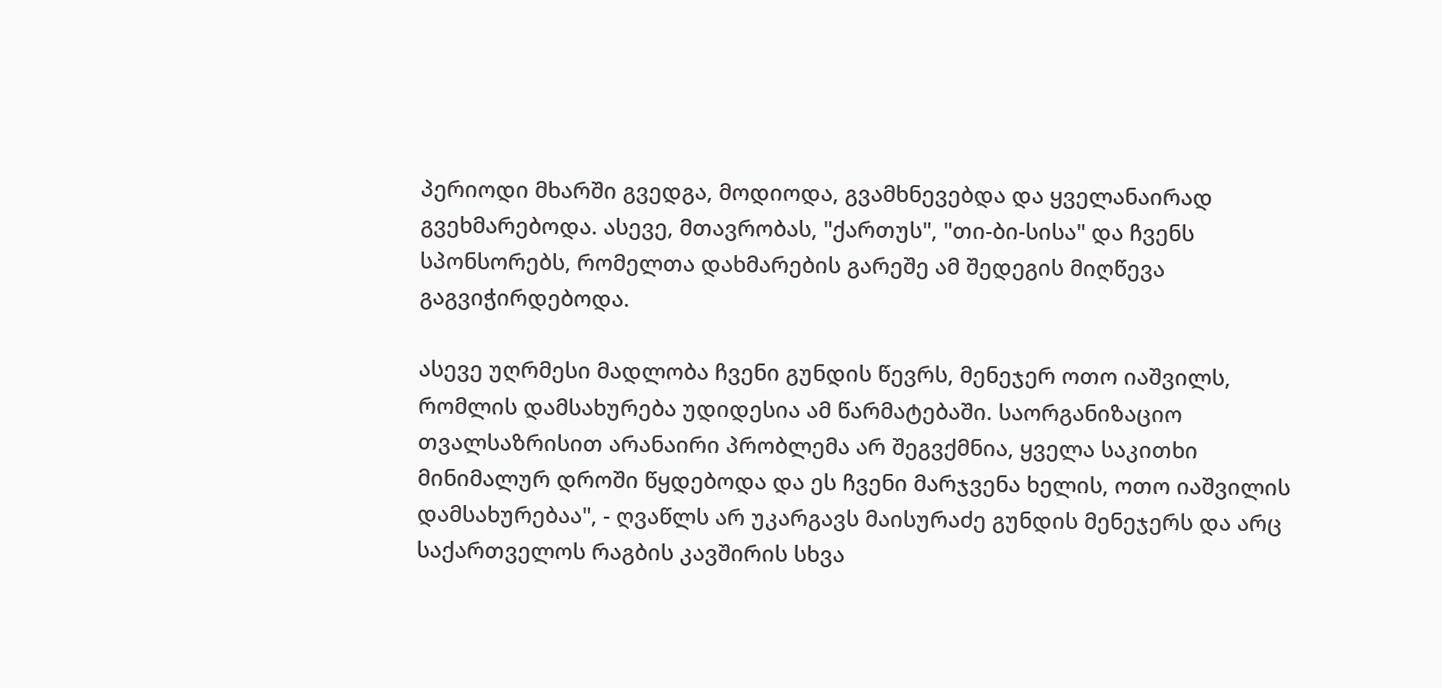პერიოდი მხარში გვედგა, მოდიოდა, გვამხნევებდა და ყველანაირად გვეხმარებოდა. ასევე, მთავრობას, "ქართუს", "თი-ბი-სისა" და ჩვენს სპონსორებს, რომელთა დახმარების გარეშე ამ შედეგის მიღწევა გაგვიჭირდებოდა.

ასევე უღრმესი მადლობა ჩვენი გუნდის წევრს, მენეჯერ ოთო იაშვილს, რომლის დამსახურება უდიდესია ამ წარმატებაში. საორგანიზაციო თვალსაზრისით არანაირი პრობლემა არ შეგვქმნია, ყველა საკითხი მინიმალურ დროში წყდებოდა და ეს ჩვენი მარჯვენა ხელის, ოთო იაშვილის დამსახურებაა", - ღვაწლს არ უკარგავს მაისურაძე გუნდის მენეჯერს და არც საქართველოს რაგბის კავშირის სხვა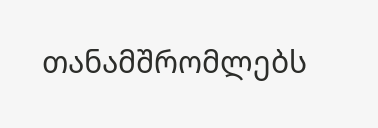თანამშრომლებს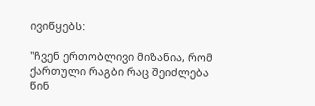ივიწყებს:

"ჩვენ ერთობლივი მიზანია, რომ ქართული რაგბი რაც შეიძლება წინ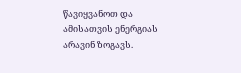წავიყვანოთ და ამისათვის ენერგიას არავინ ზოგავს.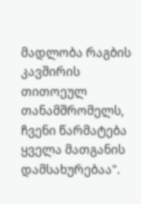მადლობა რაგბის კავშირის თითოეულ თანამშრომელს, ჩვენი წარმატება ყველა მათგანის დამსახურებაა".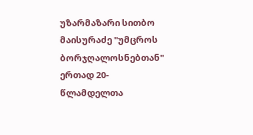უზარმაზარი სითბო
მაისურაძე "უმცროს ბორჯღალოსნებთან" ერთად 20-წლამდელთა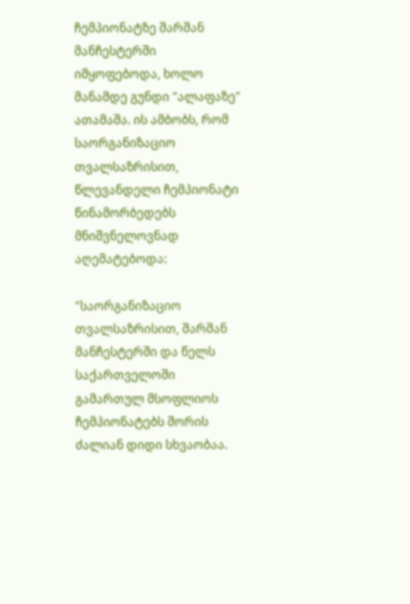ჩემპიონატზე შარშან მანჩესტერში იმყოფებოდა, ხოლო მანამდე გუნდი "ალაფაზე" ათამაშა. ის ამბობს, რომ საორგანიზაციო თვალსაზრისით, წლევანდელი ჩემპიონატი წინამორბედებს მნიშვნელოვნად აღემატებოდა:

"საორგანიზაციო თვალსაზრისით, შარშან მანჩესტერში და წელს საქართველოში გამართულ მსოფლიოს ჩემპიონატებს შორის ძალიან დიდი სხვაობაა.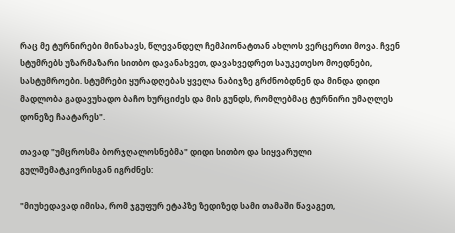რაც მე ტურნირები მინახავს, წლევანდელ ჩემპიონატთან ახლოს ვერცერთი მოვა. ჩვენ სტუმრებს უზარმაზარი სითბო დავანახვეთ, დავახვედრეთ საუკეთესო მოედნები, სასტუმროები. სტუმრები ყურადღებას ყველა ნაბიჯზე გრძნობდნენ და მინდა დიდი მადლობა გადავუხადო ბაჩო ხურციძეს და მის გუნდს, რომლებმაც ტურნირი უმაღლეს დონეზე ჩაატარეს".

თავად "უმცროსმა ბორჯღალოსნებმა" დიდი სითბო და სიყვარული გულშემატკივრისგან იგრძნეს:

"მიუხედავად იმისა, რომ ჯგუფურ ეტაპზე ზედიზედ სამი თამაში წავაგეთ,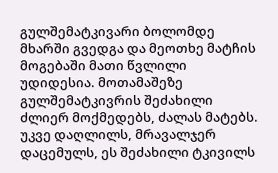გულშემატკივარი ბოლომდე მხარში გვედგა და მეოთხე მატჩის მოგებაში მათი წვლილი უდიდესია. მოთამაშეზე გულშემატკივრის შეძახილი ძლიერ მოქმედებს, ძალას მატებს. უკვე დაღლილს, მრავალჯერ დაცემულს, ეს შეძახილი ტკივილს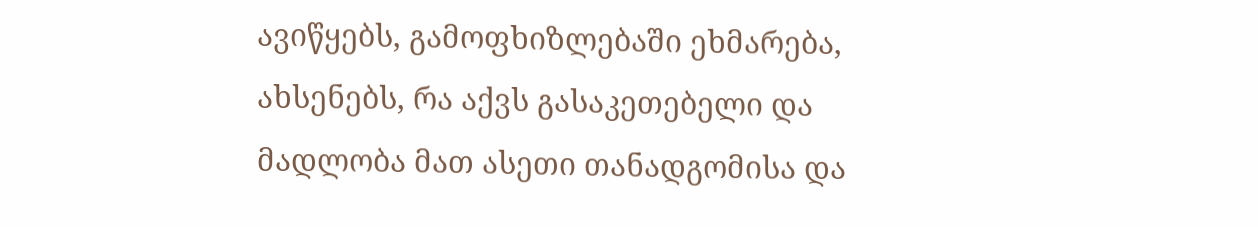ავიწყებს, გამოფხიზლებაში ეხმარება, ახსენებს, რა აქვს გასაკეთებელი და მადლობა მათ ასეთი თანადგომისა და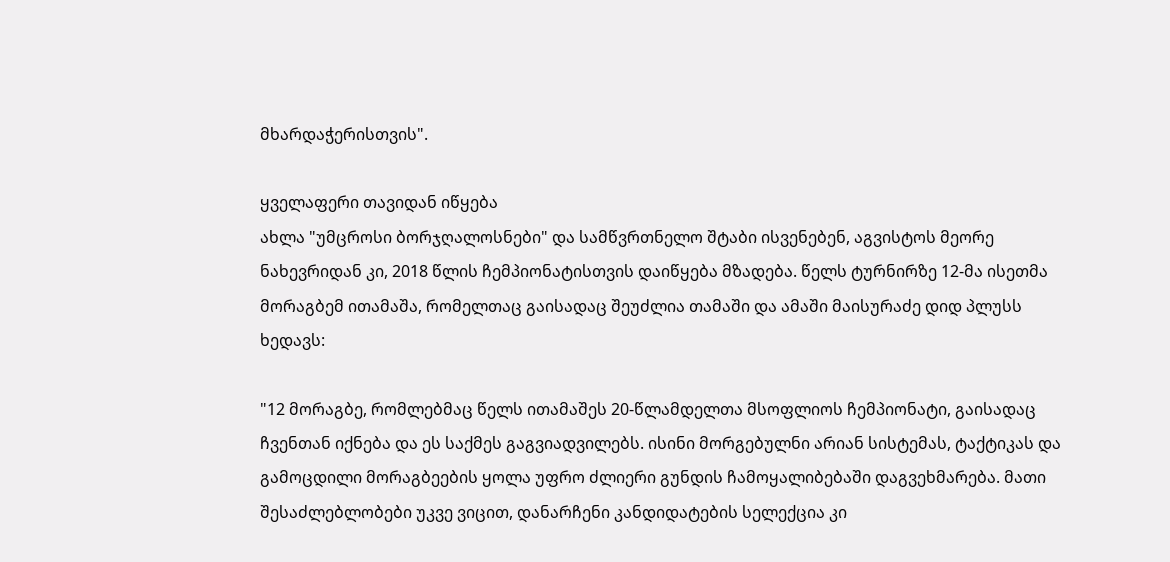მხარდაჭერისთვის".

ყველაფერი თავიდან იწყება
ახლა "უმცროსი ბორჯღალოსნები" და სამწვრთნელო შტაბი ისვენებენ, აგვისტოს მეორე ნახევრიდან კი, 2018 წლის ჩემპიონატისთვის დაიწყება მზადება. წელს ტურნირზე 12-მა ისეთმა მორაგბემ ითამაშა, რომელთაც გაისადაც შეუძლია თამაში და ამაში მაისურაძე დიდ პლუსს ხედავს:

"12 მორაგბე, რომლებმაც წელს ითამაშეს 20-წლამდელთა მსოფლიოს ჩემპიონატი, გაისადაც ჩვენთან იქნება და ეს საქმეს გაგვიადვილებს. ისინი მორგებულნი არიან სისტემას, ტაქტიკას და გამოცდილი მორაგბეების ყოლა უფრო ძლიერი გუნდის ჩამოყალიბებაში დაგვეხმარება. მათი შესაძლებლობები უკვე ვიცით, დანარჩენი კანდიდატების სელექცია კი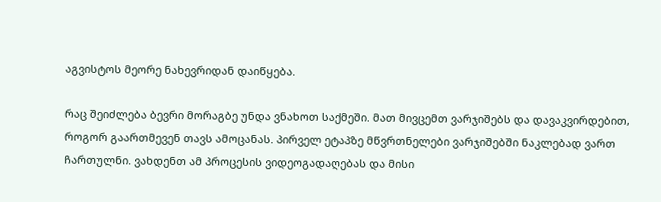აგვისტოს მეორე ნახევრიდან დაიწყება.

რაც შეიძლება ბევრი მორაგბე უნდა ვნახოთ საქმეში. მათ მივცემთ ვარჯიშებს და დავაკვირდებით, როგორ გაართმევენ თავს ამოცანას. პირველ ეტაპზე მწვრთნელები ვარჯიშებში ნაკლებად ვართ ჩართულნი. ვახდენთ ამ პროცესის ვიდეოგადაღებას და მისი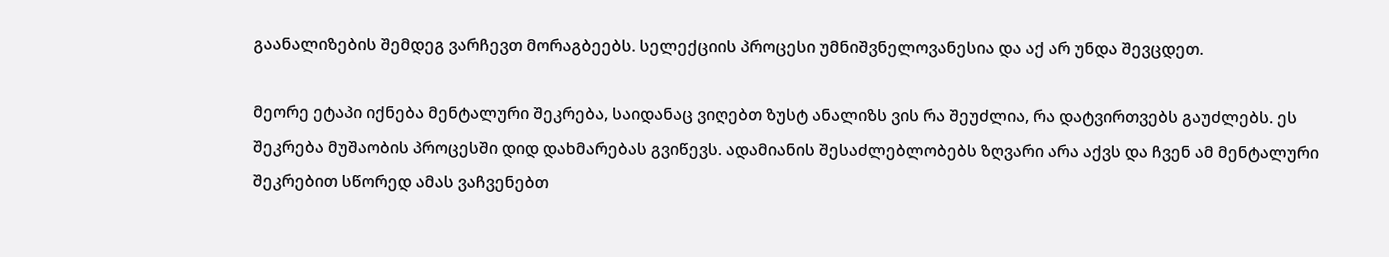გაანალიზების შემდეგ ვარჩევთ მორაგბეებს. სელექციის პროცესი უმნიშვნელოვანესია და აქ არ უნდა შევცდეთ.

მეორე ეტაპი იქნება მენტალური შეკრება, საიდანაც ვიღებთ ზუსტ ანალიზს ვის რა შეუძლია, რა დატვირთვებს გაუძლებს. ეს შეკრება მუშაობის პროცესში დიდ დახმარებას გვიწევს. ადამიანის შესაძლებლობებს ზღვარი არა აქვს და ჩვენ ამ მენტალური შეკრებით სწორედ ამას ვაჩვენებთ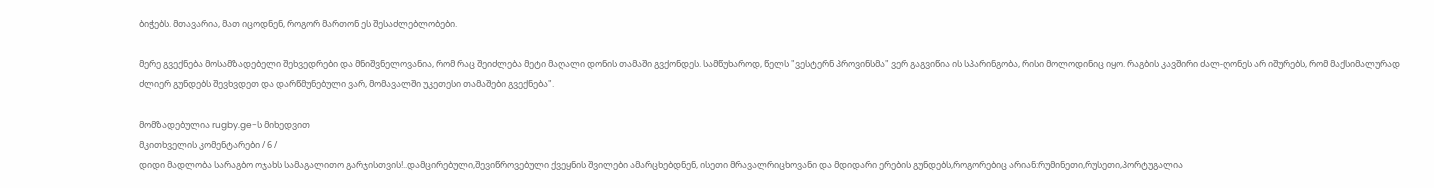ბიჭებს. მთავარია, მათ იცოდნენ, როგორ მართონ ეს შესაძლებლობები.

მერე გვექნება მოსამზადებელი შეხვედრები და მნიშვნელოვანია, რომ რაც შეიძლება მეტი მაღალი დონის თამაში გვქონდეს. სამწუხაროდ, წელს "ვესტერნ პროვინსმა" ვერ გაგვიწია ის სპარინგობა, რისი მოლოდინიც იყო. რაგბის კავშირი ძალ-ღონეს არ იშურებს, რომ მაქსიმალურად ძლიერ გუნდებს შევხვდეთ და დარწმუნებული ვარ, მომავალში უკეთესი თამაშები გვექნება".

მომზადებულია rugby.ge-ს მიხედვით
მკითხველის კომენტარები / 6 /
დიდი მადლობა სარაგბო ოჯახს სამაგალითო გარჯისთვის!..დამცირებული,შევიწროვებული ქვეყნის შვილები ამარცხებდნენ, ისეთი მრავალრიცხოვანი და მდიდარი ერების გუნდებს,როგორებიც არიან:რუმინეთი,რუსეთი,პორტუგალია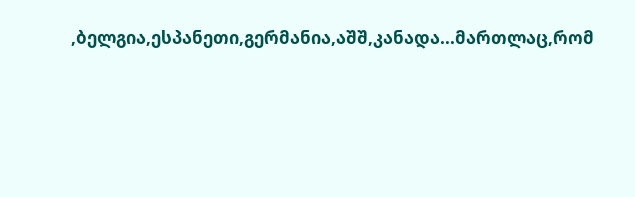,ბელგია,ესპანეთი,გერმანია,აშშ,კანადა...მართლაც,რომ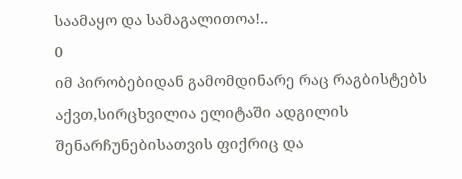საამაყო და სამაგალითოა!..
0
იმ პირობებიდან გამომდინარე რაც რაგბისტებს აქვთ,სირცხვილია ელიტაში ადგილის შენარჩუნებისათვის ფიქრიც და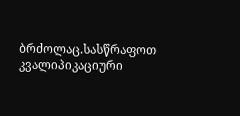ბრძოლაც.სასწრაფოთ კვალიპიკაციური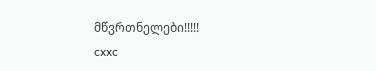მწვრთნელები!!!!!
cxxc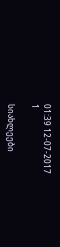01:39 12-07-2017
1

სიახლეები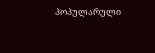პოპულარული